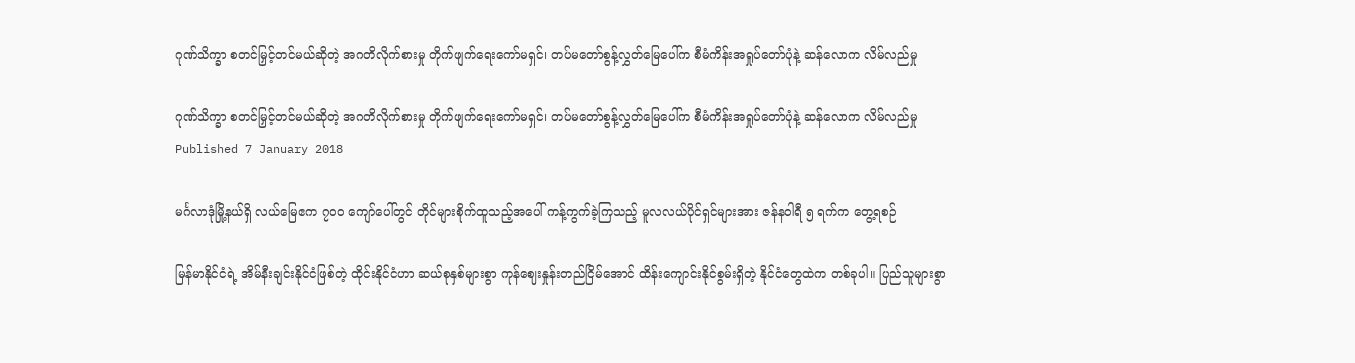ဂုဏ်သိက္ခာ စတင်မြှင့်တင်မယ်ဆိုတဲ့ အဂတိလိုက်စားမှု တိုက်ဖျက်ရေးကော်မရှင်၊ တပ်မတော်စွန့်လွှတ်မြေပေါ်က စီမံကိန်းအရှုပ်တော်ပုံနဲ့ ဆန်လောက လိမ်လည်မှု

ဂုဏ်သိက္ခာ စတင်မြှင့်တင်မယ်ဆိုတဲ့ အဂတိလိုက်စားမှု တိုက်ဖျက်ရေးကော်မရှင်၊ တပ်မတော်စွန့်လွှတ်မြေပေါ်က စီမံကိန်းအရှုပ်တော်ပုံနဲ့ ဆန်လောက လိမ်လည်မှု
Published 7 January 2018

မင်္ဂလာဒုံမြို့နယ်ရှိ လယ်မြေဧက ၇၀၀ ကျော်ပေါ်တွင် တိုင်များစိုက်ထူသည့်အပေါ် ကန့်ကွက်ခဲ့ကြသည့် မူလလယ်ပိုင်ရှင်များအား ဇန်နဝါရီ ၅ ရက်က တွေ့ရစဉ်

မြန်မာနိုင်ငံရဲ့ အိမ်နီးချင်းနိုင်ငံဖြစ်တဲ့ ထိုင်းနိုင်ငံဟာ ဆယ်စုနှစ်များစွာ ကုန်ဈေးနှုန်းတည်ငြိမ်အောင် ထိန်းကျောင်းနိုင်စွမ်းရှိတဲ့ နိုင်ငံတွေထဲက တစ်ခုပါ။ ပြည်သူများစွာ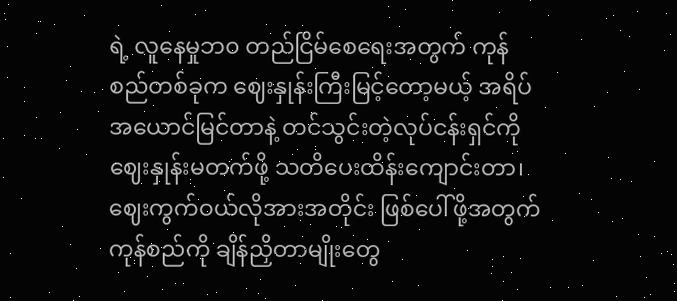ရဲ့ လူနေမှုဘ၀ တည်ငြိမ်စေရေးအတွက် ကုန်စည်တစ်ခုက ဈေးနှုန်းကြီးမြင့်တော့မယ့် အရိပ်အယောင်မြင်တာနဲ့ တင်သွင်းတဲ့လုပ်ငန်းရှင်ကို ဈေးနှုန်းမတက်ဖို့ သတိပေးထိန်းကျောင်းတာ၊ ဈေးကွက်ဝယ်လိုအားအတိုင်း ဖြစ်ပေါ်ဖို့အတွက် ကုန်စည်ကို ချိန်ညှိတာမျိုးတွေ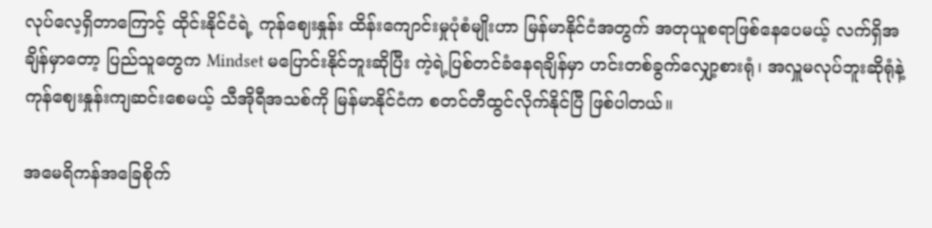လုပ်လေ့ရှိတာကြောင့် ထိုင်းနိုင်ငံရဲ့ ကုန်ဈေးနှုန်း ထိန်းကျောင်းမှုပုံစံမျိုးဟာ မြန်မာနိုင်ငံအတွက် အတုယူစရာဖြစ်နေပေမယ့် လက်ရှိအချိန်မှာတော့ ပြည်သူတွေက Mindset မပြောင်းနိုင်ဘူးဆိုပြီး ကဲ့ရဲ့ပြစ်တင်ခံနေရချိန်မှာ ဟင်းတစ်ခွက်လျှော့စားရုံ၊ အလှူမလုပ်ဘူးဆိုရုံနဲ့ ကုန်ဈေးနှုန်းကျဆင်းစေမယ့် သီအိုရီအသစ်ကို မြန်မာနိုင်ငံက စတင်တီထွင်လိုက်နိုင်ပြီ ဖြစ်ပါတယ်။

အမေရိကန်အခြေစိုက်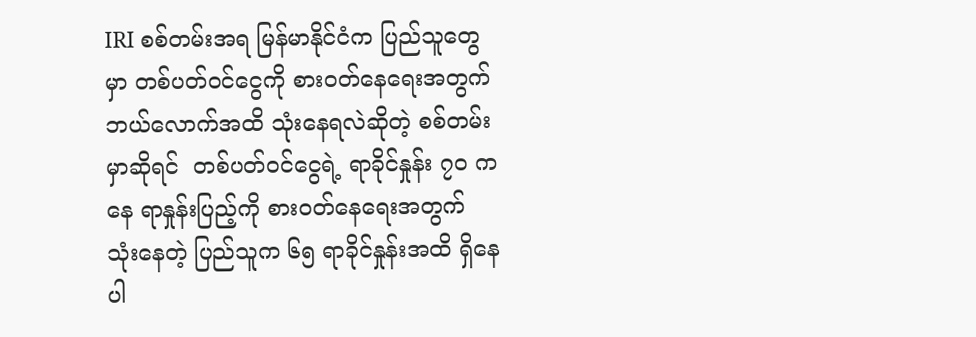IRI စစ်တမ်းအရ မြန်မာနိုင်ငံက ပြည်သူတွေမှာ တစ်ပတ်ဝင်ငွေကို စားဝတ်နေရေးအတွက် ဘယ်လောက်အထိ သုံးနေရလဲဆိုတဲ့ စစ်တမ်းမှာဆိုရင်  တစ်ပတ်ဝင်ငွေရဲ့ ရာခိုင်နှုန်း ၇၀ ကနေ ရာနှုန်းပြည့်ကို စားဝတ်နေရေးအတွက် သုံးနေတဲ့ ပြည်သူက ၆၅ ရာခိုင်နှုန်းအထိ ရှိနေပါ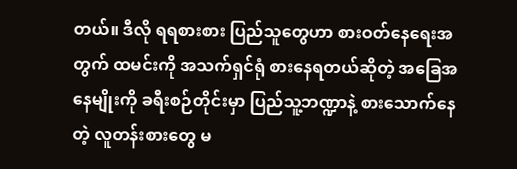တယ်။ ဒီလို ရရစားစား ပြည်သူတွေဟာ စားဝတ်နေရေးအတွက် ထမင်းကို အသက်ရှင်ရုံ စားနေရတယ်ဆိုတဲ့ အခြေအနေမျိုးကို ခရီးစဉ်တိုင်းမှာ ပြည်သူ့ဘဏ္ဍာနဲ့ စားသောက်နေတဲ့ လူတန်းစားတွေ မ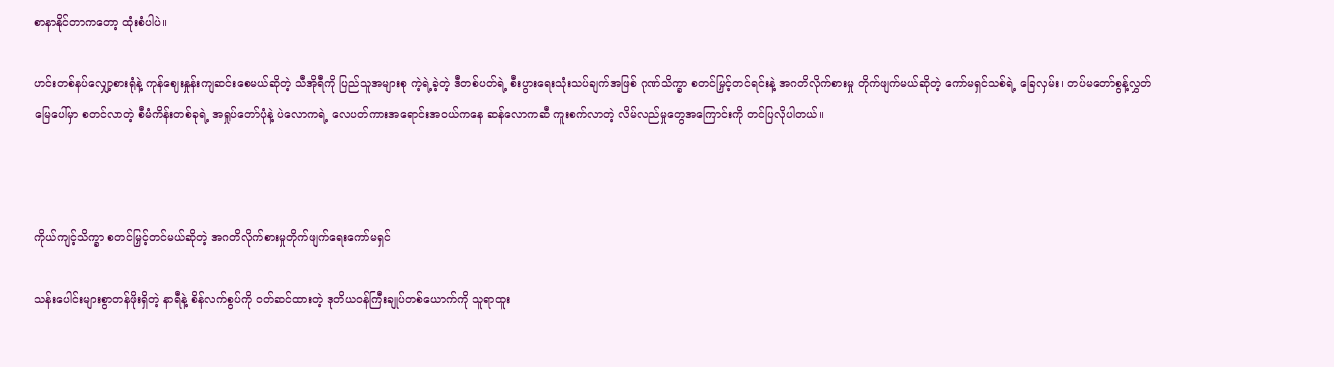စာနာနိုင်တာကတော့ ထုံးစံပါပဲ။

ဟင်းတစ်နပ်လျှော့စားရုံနဲ့ ကုန်ဈေးနှုန်းကျဆင်းစေမယ်ဆိုတဲ့ သီအိုရီကို ပြည်သူအများစု ကဲ့ရဲ့ခဲ့တဲ့ ဒီတစ်ပတ်ရဲ့ စီးပွားရေးသုံးသပ်ချက်အဖြစ် ဂုဏ်သိက္ခာ စတင်မြှင့်တင်ရင်းနဲ့ အဂတိလိုက်စားမှု တိုက်ဖျက်မယ်ဆိုတဲ့ ကော်မရှင်သစ်ရဲ့ ခြေလှမ်း၊ တပ်မတော်စွန့်လွှတ်မြေပေါ်မှာ စတင်လာတဲ့ စီမံကိန်းတစ်ခုရဲ့ အရှုပ်တော်ပုံနဲ့ ပဲလောကရဲ့ လေပတ်ကားအရောင်းအဝယ်ကနေ ဆန်လောကဆီ ကူးစက်လာတဲ့ လိမ်လည်မှုတွေအကြောင်းကို တင်ပြလိုပါတယ်။



ကိုယ်ကျင့်သိက္ခာ စတင်မြှင့်တင်မယ်ဆိုတဲ့ အဂတိလိုက်စားမှုတိုက်ဖျက်ရေးကော်မရှင်

သန်းပေါင်းများစွာတန်ဖိုးရှိတဲ့ နာရီနဲ့ စိန်လက်စွပ်ကို ဝတ်ဆင်ထားတဲ့ ဒုတိယဝန်ကြီးချုပ်တစ်ယောက်ကို သူရာထူး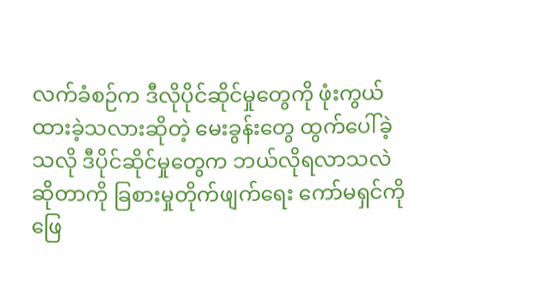လက်ခံစဉ်က ဒီလိုပိုင်ဆိုင်မှုတွေကို ဖုံးကွယ်ထားခဲ့သလားဆိုတဲ့ မေးခွန်းတွေ ထွက်ပေါ်ခဲ့သလို ဒီပိုင်ဆိုင်မှုတွေက ဘယ်လိုရလာသလဲဆိုတာကို ခြစားမှုတိုက်ဖျက်ရေး ကော်မရှင်ကို ဖြေ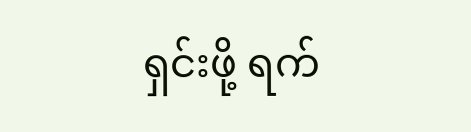ရှင်းဖို့ ရက်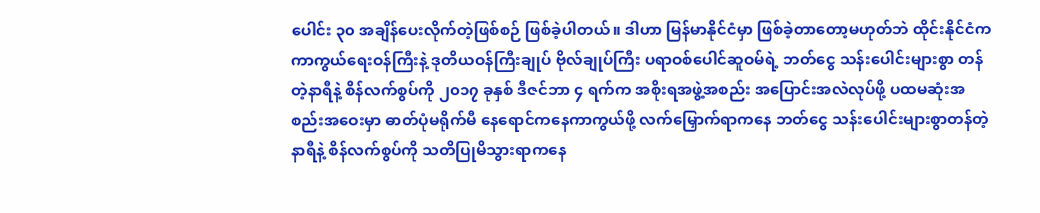ပေါင်း ၃၀ အချိန်ပေးလိုက်တဲ့ဖြစ်စဉ် ဖြစ်ခဲ့ပါတယ်။ ဒါဟာ မြန်မာနိုင်ငံမှာ ဖြစ်ခဲ့တာတော့မဟုတ်ဘဲ ထိုင်းနိုင်ငံက ကာကွယ်ရေးဝန်ကြီးနဲ့ ဒုတိယဝန်ကြီးချုပ် ဗိုလ်ချုပ်ကြီး ပရာဝစ်ပေါင်ဆူဝမ်ရဲ့ ဘတ်ငွေ သန်းပေါင်းများစွာ တန်တဲ့နာရီနဲ့ စိန်လက်စွပ်ကို ၂၀၁၇ ခုနှစ် ဒီဇင်ဘာ ၄ ရက်က အစိုးရအဖွဲ့အစည်း အပြောင်းအလဲလုပ်ဖို့ ပထမဆုံးအစည်းအဝေးမှာ ဓာတ်ပုံမရိုက်မီ နေရောင်ကနေကာကွယ်ဖို့ လက်မြှောက်ရာကနေ ဘတ်ငွေ သန်းပေါင်းများစွာတန်တဲ့ နာရီနဲ့ စိန်လက်စွပ်ကို သတိပြုမိသွားရာကနေ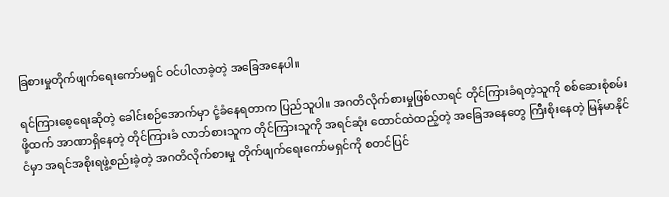ခြစားမှုတိုက်ဖျက်ရေးကော်မရှင် ဝင်ပါလာခဲ့တဲ့ အခြေအနေပါ။

ရင်ကြားစေ့ရေးဆိုတဲ့ ခေါင်းစဉ်အောက်မှာ ငုံ့ခံနေရတာက ပြည်သူပါ။ အဂတိလိုက်စားမှုဖြစ်လာရင် တိုင်ကြားခံရတဲ့သူကို စစ်ဆေးစုံစမ်းဖို့ထက် အာဏာရှိနေတဲ့ တိုင်ကြားခံ လာဘ်စားသူက တိုင်ကြားသူကို အရင်ဆုံး ထောင်ထဲထည့်တဲ့ အခြေအနေတွေ ကြီးစိုးနေတဲ့ မြန်မာနိုင်ငံမှာ အရင်အစိုးရဖွဲ့စည်းခဲ့တဲ့ အဂတိလိုက်စားမှု တိုက်ဖျက်ရေးကော်မရှင်ကို စတင်ပြင်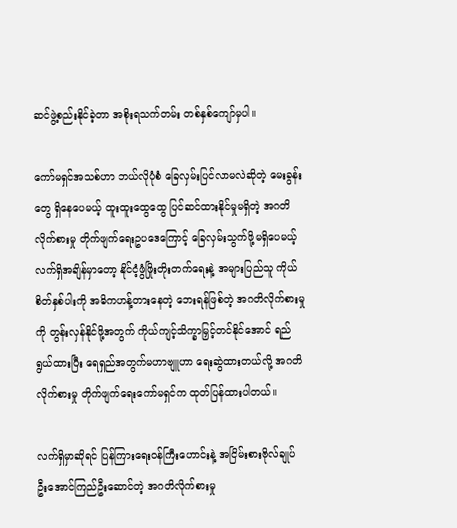ဆင်ဖွဲ့စည်းနိုင်ခဲ့တာ အစိုးရသက်တမ်း တစ်နှစ်ကျော်မှပါ။

ကော်မရှင်အသစ်ဟာ ဘယ်လိုပုံစံ ခြေလှမ်းပြင်လာမလဲဆိုတဲ့ မေးခွန်းတွေ ရှိနေပေမယ့် ထူးထူးထွေထွေ ပြင်ဆင်ထားနိုင်မှုမရှိတဲ့ အဂတိလိုက်စားမှု တိုက်ဖျက်ရေးဥပဒေကြောင့် ခြေလှမ်းသွက်ဖို့မရှိပေမယ့် လက်ရှိအချိန်မှာတော့ နိုင်ငံ့ဖွံဖြိုးတိုးတက်ရေးနဲ့ အများပြည်သူ ကိုယ်စိတ်နှစ်ပါးကို အဓိကဟန့်တားနေတဲ့ ဘေးရန်ဖြစ်တဲ့ အဂတိလိုက်စားမှုကို တွန်းလှန်နိုင်ဖို့အတွက် ကိုယ်ကျင့်သိက္ခာမြှင့်တင်နိုင်အောင် ရည်ရွယ်ထားပြီး ရေရှည်အတွက်မဟာဗျူဟာ ရေးဆွဲထားတယ်လို့ အဂတိလိုက်စားမှု တိုက်ဖျက်ရေးကော်မရှင်က ထုတ်ပြန်ထားပါတယ်။

လက်ရှိမှာဆိုရင် ပြန်ကြားရေးဝန်ကြီးဟောင်းနဲ့ အငြိမ်းစားဗိုလ်ချုပ် ဦးအောင်ကြည်ဦးဆောင်တဲ့ အဂတိလိုက်စားမှု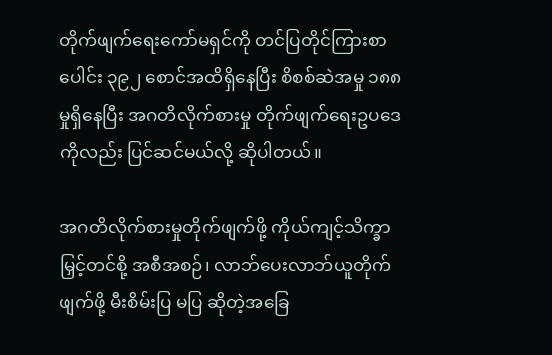တိုက်ဖျက်ရေးကော်မရှင်ကို တင်ပြတိုင်ကြားစာပေါင်း ၃၉၂ စောင်အထိရှိနေပြီး စိစစ်ဆဲအမှု ၁၈၈ မှုရှိနေပြီး အဂတိလိုက်စားမှု တိုက်ဖျက်ရေးဥပဒေကိုလည်း ပြင်ဆင်မယ်လို့ ဆိုပါတယ်။

အဂတိလိုက်စားမှုတိုက်ဖျက်ဖို့ ကိုယ်ကျင့်သိက္ခာမြှင့်တင်စို့ အစီအစဉ်၊ လာဘ်ပေးလာဘ်ယူတိုက်ဖျက်ဖို့ မီးစိမ်းပြ မပြ ဆိုတဲ့အခြေ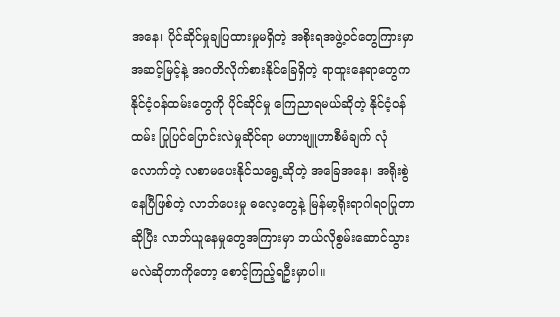အနေ၊ ပိုင်ဆိုင်မှုချပြထားမှုမရှိတဲ့ အစိုးရအဖွဲ့ဝင်တွေကြားမှာ အဆင့်မြင့်နဲ့ အဂတိလိုက်စားနိုင်ခြေရှိတဲ့ ရာထူးနေရာတွေက နိုင်ငံ့ဝန်ထမ်းတွေကို ပိုင်ဆိုင်မှု ကြေညာရမယ်ဆိုတဲ့ နိုင်ငံ့ဝန်ထမ်း ပြုပြင်ပြောင်းလဲမှုဆိုင်ရာ မဟာဗျူဟာစီမံချက် လုံလောက်တဲ့ လစာမပေးနိုင်သရွေ့ဆိုတဲ့ အခြေအနေ၊ အရိုးစွဲနေပြီဖြစ်တဲ့ လာဘ်ပေးမှု ဓလေ့တွေနဲ့ မြန်မာ့ရိုးရာဂါရဝပြုတာဆိုပြီး လာဘ်ယူနေမှုတွေအကြားမှာ ဘယ်လိုစွမ်းဆောင်သွား မလဲဆိုတာကိုတော့ စောင့်ကြည့်ရဦးမှာပါ။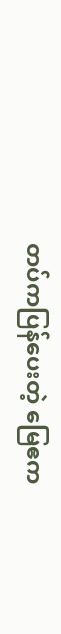တပ်ကပြန်ပေးတဲ့ မြေဧက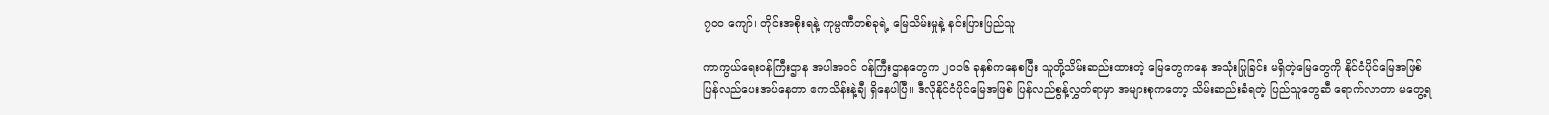၇၀၀ ကျော်၊ တိုင်းအစိုးရနဲ့ ကုမ္ပဏီတစ်ခုရဲ့ မြေသိမ်းမှုနဲ့ နင်းပြားပြည်သူ

ကာကွယ်ရေးဝန်ကြီးဌာန အပါအဝင် ဝန်ကြီးဌာနတွေက ၂၀၁၆ ခုနှစ်ကနေစပြီး သူတို့သိမ်းဆည်းထားတဲ့ မြေတွေကနေ အသုံးပြုခြင်း မရှိတဲ့မြေတွေကို နိုင်ငံပိုင်မြေအဖြစ် ပြန်လည်ပေးအပ်နေတာ ဧကသိန်းနဲ့ချီ ရှိနေပါပြီ။ ဒီလိုနိုင်ငံပိုင်မြေအဖြစ် ပြန်လည်စွန့်လွှတ်ရာမှာ အများစုကတော့ သိမ်းဆည်းခံရတဲ့ ပြည်သူတွေဆီ ရောက်လာတာ မတွေ့ရ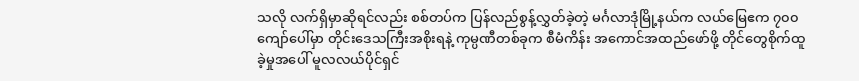သလို လက်ရှိမှာဆိုရင်လည်း စစ်တပ်က ပြန်လည်စွန့်လွှတ်ခဲ့တဲ့ မင်္ဂလာဒုံမြို့နယ်က လယ်မြေဧက ၇၀၀ ကျော်ပေါ်မှာ တိုင်းဒေသကြီးအစိုးရနဲ့ ကုမ္ပဏီတစ်ခုက စီမံကိန်း အကောင်အထည်ဖော်ဖို့ တိုင်တွေစိုက်ထူခဲ့မှုအပေါ် မူလလယ်ပိုင်ရှင်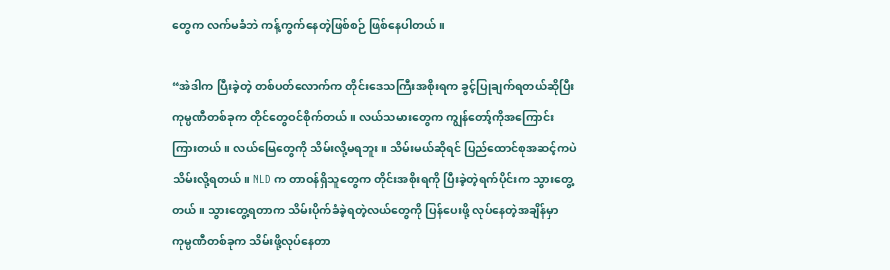တွေက လက်မခံဘဲ ကန့်ကွက်နေတဲ့ဖြစ်စဉ် ဖြစ်နေပါတယ်။

“အဲဒါက ပြီးခဲ့တဲ့ တစ်ပတ်လောက်က တိုင်းဒေသကြီးအစိုးရက ခွင့်ပြုချက်ရတယ်ဆိုပြီး ကုမ္ပဏီတစ်ခုက တိုင်တွေဝင်စိုက်တယ်။ လယ်သမားတွေက ကျွန်တော့်ကိုအကြောင်း ကြားတယ်။ လယ်မြေတွေကို သိမ်းလို့မရဘူး။ သိမ်းမယ်ဆိုရင် ပြည်ထောင်စုအဆင့်ကပဲ သိမ်းလို့ရတယ်။ NLD က တာဝန်ရှိသူတွေက တိုင်းအစိုးရကို ပြီးခဲ့တဲ့ရက်ပိုင်းက သွားတွေ့တယ်။ သွားတွေ့ရတာက သိမ်းပိုက်ခံခဲ့ရတဲ့လယ်တွေကို ပြန်ပေးဖို့ လုပ်နေတဲ့အချိန်မှာ ကုမ္ပဏီတစ်ခုက သိမ်းဖို့လုပ်နေတာ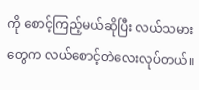ကို စောင့်ကြည့်မယ်ဆိုပြီး လယ်သမားတွေက လယ်စောင့်တဲလေးလုပ်တယ်။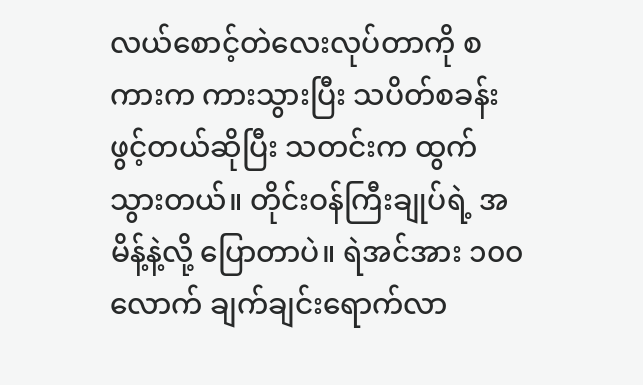လယ်စောင့်တဲလေးလုပ်တာကို စကားက ကားသွားပြီး သပိတ်စခန်းဖွင့်တယ်ဆိုပြီး သတင်းက ထွက်သွားတယ်။ တိုင်းဝန်ကြီးချုပ်ရဲ့ အမိန့်နဲ့လို့ ပြောတာပဲ။ ရဲအင်အား ၁၀၀ လောက် ချက်ချင်းရောက်လာ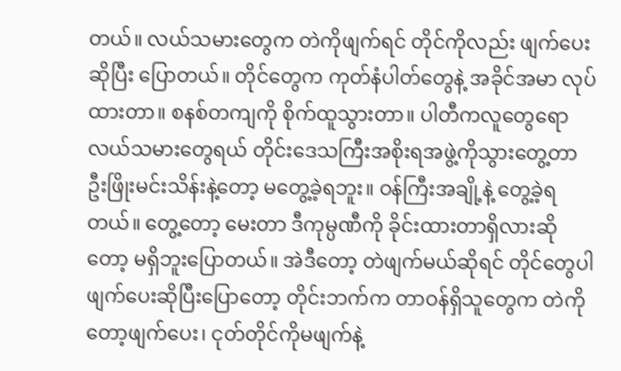တယ်။ လယ်သမားတွေက တဲကိုဖျက်ရင် တိုင်ကိုလည်း ဖျက်ပေးဆိုပြီး ပြောတယ်။ တိုင်တွေက ကုတ်နံပါတ်တွေနဲ့ အခိုင်အမာ လုပ်ထားတာ။ စနစ်တကျကို စိုက်ထူသွားတာ။ ပါတီကလူတွေရော လယ်သမားတွေရယ် တိုင်းဒေသကြီးအစိုးရအဖွဲ့ကိုသွားတွေ့တာ ဦးဖြိုးမင်းသိန်းနဲ့တော့ မတွေ့ခဲ့ရဘူး။ ဝန်ကြီးအချို့နဲ့ တွေ့ခဲ့ရတယ်။ တွေ့တော့ မေးတာ ဒီကုမ္ပဏီကို ခိုင်းထားတာရှိလားဆိုတော့ မရှိဘူးပြောတယ်။ အဲဒီတော့ တဲဖျက်မယ်ဆိုရင် တိုင်တွေပါ ဖျက်ပေးဆိုပြီးပြောတော့ တိုင်းဘက်က တာဝန်ရှိသူတွေက တဲကိုတော့ဖျက်ပေး၊ ငုတ်တိုင်ကိုမဖျက်နဲ့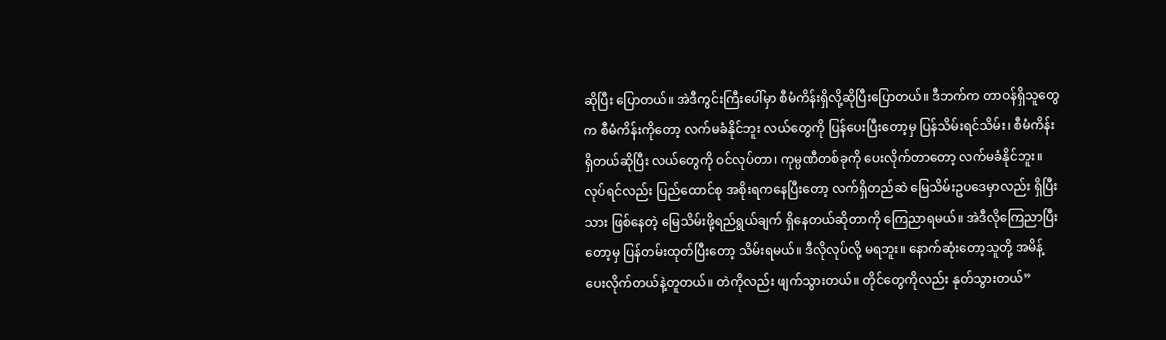ဆိုပြီး ပြောတယ်။ အဲဒီကွင်းကြီးပေါ်မှာ စီမံကိန်းရှိလို့ဆိုပြီးပြောတယ်။ ဒီဘက်က တာဝန်ရှိသူတွေက စီမံကိန်းကိုတော့ လက်မခံနိုင်ဘူး လယ်တွေကို ပြန်ပေးပြီးတော့မှ ပြန်သိမ်းရင်သိမ်း၊ စီမံကိန်းရှိတယ်ဆိုပြီး လယ်တွေကို ဝင်လုပ်တာ၊ ကုမ္ပဏီတစ်ခုကို ပေးလိုက်တာတော့ လက်မခံနိုင်ဘူး။ လုပ်ရင်လည်း ပြည်ထောင်စု အစိုးရကနေပြီးတော့ လက်ရှိတည်ဆဲ မြေသိမ်းဥပဒေမှာလည်း ရှိပြီးသား ဖြစ်နေတဲ့ မြေသိမ်းဖို့ရည်ရွယ်ချက် ရှိနေတယ်ဆိုတာကို ကြေညာရမယ်။ အဲဒီလိုကြေညာပြီးတော့မှ ပြန်တမ်းထုတ်ပြီးတော့ သိမ်းရမယ်။ ဒီလိုလုပ်လို့ မရဘူး။ နောက်ဆုံးတော့သူတို့ အမိန့်ပေးလိုက်တယ်နဲ့တူတယ်။ တဲကိုလည်း ဖျက်သွားတယ်။ တိုင်တွေကိုလည်း နုတ်သွားတယ်”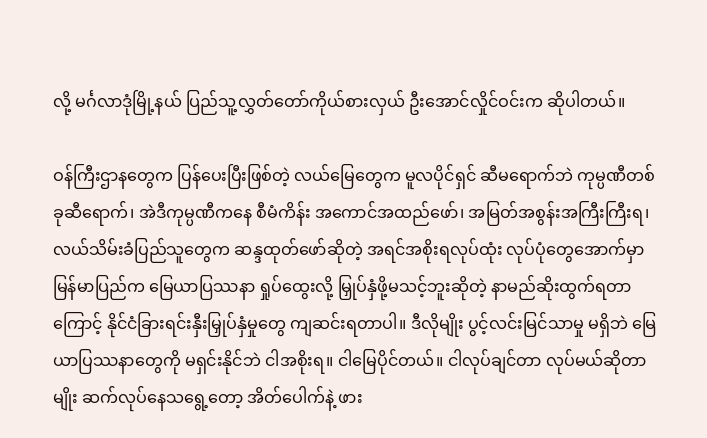လို့ မင်္ဂလာဒုံမြို့နယ် ပြည်သူ့လွှတ်တော်ကိုယ်စားလှယ် ဦးအောင်လှိုင်ဝင်းက ဆိုပါတယ်။

ဝန်ကြီးဌာနတွေက ပြန်ပေးပြီးဖြစ်တဲ့ လယ်မြေတွေက မူလပိုင်ရှင် ဆီမရောက်ဘဲ ကုမ္ပဏီတစ်ခုဆီရောက်၊ အဲဒီကုမ္ပဏီကနေ စီမံကိန်း အကောင်အထည်ဖော်၊ အမြတ်အစွန်းအကြီးကြီးရ၊ လယ်သိမ်းခံပြည်သူတွေက ဆန္ဒထုတ်ဖော်ဆိုတဲ့ အရင်အစိုးရလုပ်ထုံး လုပ်ပုံတွေအောက်မှာ မြန်မာပြည်က မြေယာပြဿနာ ရှုပ်ထွေးလို့ မြှုပ်နှံဖို့မသင့်ဘူးဆိုတဲ့ နာမည်ဆိုးထွက်ရတာကြောင့် နိုင်ငံခြားရင်းနှီးမြှုပ်နှံမှုတွေ ကျဆင်းရတာပါ။ ဒီလိုမျိုး ပွင့်လင်းမြင်သာမှု မရှိဘဲ မြေယာပြဿနာတွေကို မရှင်းနိုင်ဘဲ ငါအစိုးရ။ ငါမြေပိုင်တယ်။ ငါလုပ်ချင်တာ လုပ်မယ်ဆိုတာမျိုး ဆက်လုပ်နေသရွေ့တော့ အိတ်ပေါက်နဲ့ ဖား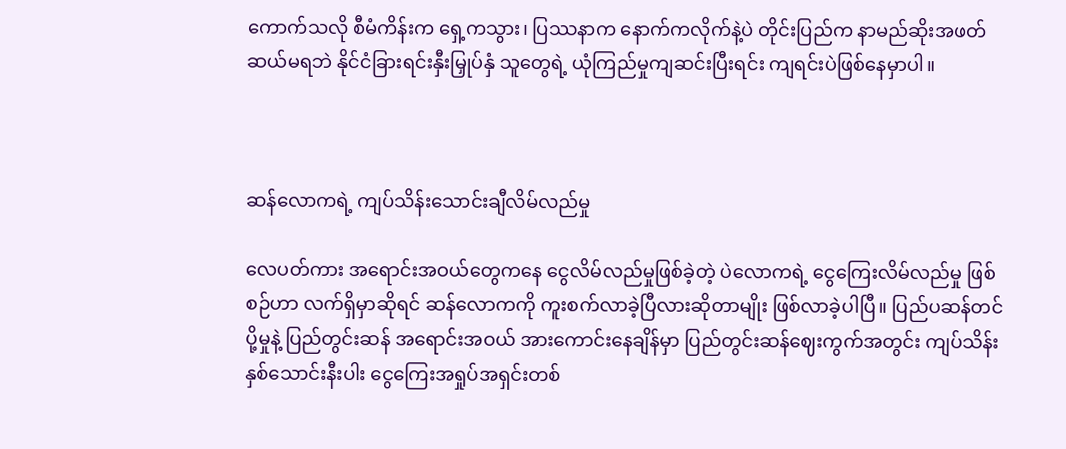ကောက်သလို စီမံကိန်းက ရှေ့ကသွား၊ ပြဿနာက နောက်ကလိုက်နဲ့ပဲ တိုင်းပြည်က နာမည်ဆိုးအဖတ် ဆယ်မရဘဲ နိုင်ငံခြားရင်းနှီးမြှုပ်နှံ သူတွေရဲ့ ယုံကြည်မှုကျဆင်းပြီးရင်း ကျရင်းပဲဖြစ်နေမှာပါ။



ဆန်လောကရဲ့ ကျပ်သိန်းသောင်းချီလိမ်လည်မှု

လေပတ်ကား အရောင်းအဝယ်တွေကနေ ငွေလိမ်လည်မှုဖြစ်ခဲ့တဲ့ ပဲလောကရဲ့ ငွေကြေးလိမ်လည်မှု ဖြစ်စဉ်ဟာ လက်ရှိမှာဆိုရင် ဆန်လောကကို ကူးစက်လာခဲ့ပြီလားဆိုတာမျိုး ဖြစ်လာခဲ့ပါပြီ။ ပြည်ပဆန်တင်ပို့မှုနဲ့ ပြည်တွင်းဆန် အရောင်းအဝယ် အားကောင်းနေချိန်မှာ ပြည်တွင်းဆန်ဈေးကွက်အတွင်း ကျပ်သိန်း နှစ်သောင်းနီးပါး ငွေကြေးအရှုပ်အရှင်းတစ်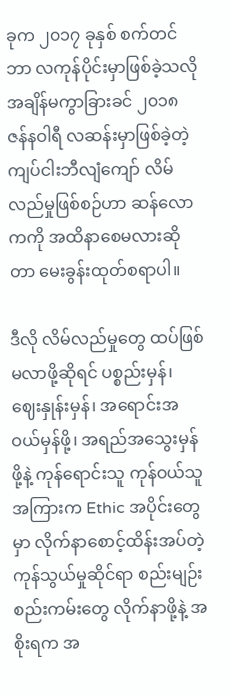ခုက ၂၀၁၇ ခုနှစ် စက်တင်ဘာ လကုန်ပိုင်းမှာဖြစ်ခဲ့သလို အချိန်မကွာခြားခင် ၂၀၁၈ ဇန်နဝါရီ လဆန်းမှာဖြစ်ခဲ့တဲ့ ကျပ်ငါးဘီလျံကျော် လိမ်လည်မှုဖြစ်စဉ်ဟာ ဆန်လောကကို အထိနာစေမလားဆိုတာ မေးခွန်းထုတ်စရာပါ။

ဒီလို လိမ်လည်မှုတွေ ထပ်ဖြစ်မလာဖို့ဆိုရင် ပစ္စည်းမှန်၊ ဈေးနှုန်းမှန်၊ အရောင်းအဝယ်မှန်ဖို့၊ အရည်အသွေးမှန်ဖို့နဲ့ ကုန်ရောင်းသူ ကုန်ဝယ်သူအကြားက Ethic အပိုင်းတွေမှာ လိုက်နာစောင့်ထိန်းအပ်တဲ့ ကုန်သွယ်မှုဆိုင်ရာ စည်းမျဉ်းစည်းကမ်းတွေ လိုက်နာဖို့နဲ့ အစိုးရက အ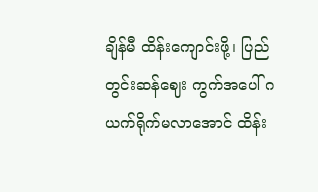ချိန်မီ ထိန်းကျောင်းဖို့၊ ပြည်တွင်းဆန်ဈေး ကွက်အပေါ် ဂယက်ရိုက်မလာအောင် ထိန်း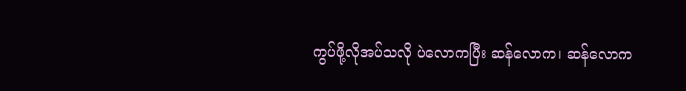ကွပ်ဖို့လိုအပ်သလို ပဲလောကပြီး ဆန်လောက၊ ဆန်လောက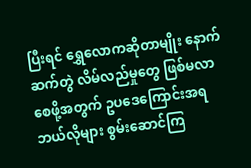ပြီးရင် ရွှေလောကဆိုတာမျိုး နောက်ဆက်တွဲ လိမ်လည်မှုတွေ ဖြစ်မလာစေဖို့အတွက် ဥပဒေကြောင်းအရ ဘယ်လိုများ စွမ်းဆောင်ကြ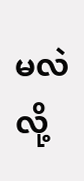မလဲလို့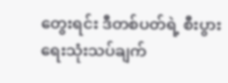တွေးရင်း ဒီတစ်ပတ်ရဲ့ စီးပွားရေးသုံးသပ်ချက်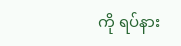ကို ရပ်နား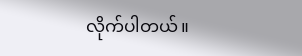လိုက်ပါတယ်။